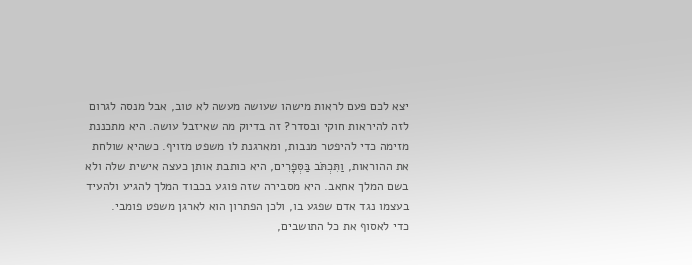יצא לכם פעם לראות מישהו שעושה מעשה לא טוב, אבל מנסה לגרום לזה להיראות חוקי ובסדר? זה בדיוק מה שאיזבל עושה. היא מתכננת מזימה כדי להיפטר מנבות, ומארגנת לו משפט מזויף. כשהיא שולחת את ההוראות, וַתִּכְתֹּב בַּסְּפָרִים, היא כותבת אותן כעצה אישית שלה ולא בשם המלך אחאב. היא מסבירה שזה פוגע בכבוד המלך להגיע ולהעיד בעצמו נגד אדם שפגע בו, ולכן הפתרון הוא לארגן משפט פומבי.
כדי לאסוף את כל התושבים,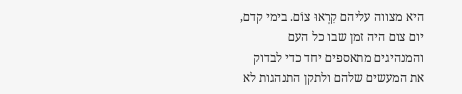היא מצווה עליהם קִרְאוּ צוֹם. בימי קדם, יום צום היה זמן שבו כל העם והמנהיגים מתאספים יחד כדי לבדוק את המעשים שלהם ולתקן התנהגות לא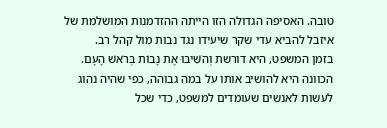טובה. האסיפה הגדולה הזו הייתה ההזדמנות המושלמת של איזבל להביא עדי שקר שיעידו נגד נבות מול קהל רב.
בזמן המשפט, היא דורשת וְהֹשִׁיבוּ אֶת נָבוֹת בְּרֹאשׁ הָעָם. הכוונה היא להושיב אותו על במה גבוהה, כפי שהיה נהוג לעשות לאנשים שעומדים למשפט, כדי שכל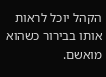הקהל יוכל לראות אותו בבירור כשהוא מואשם.